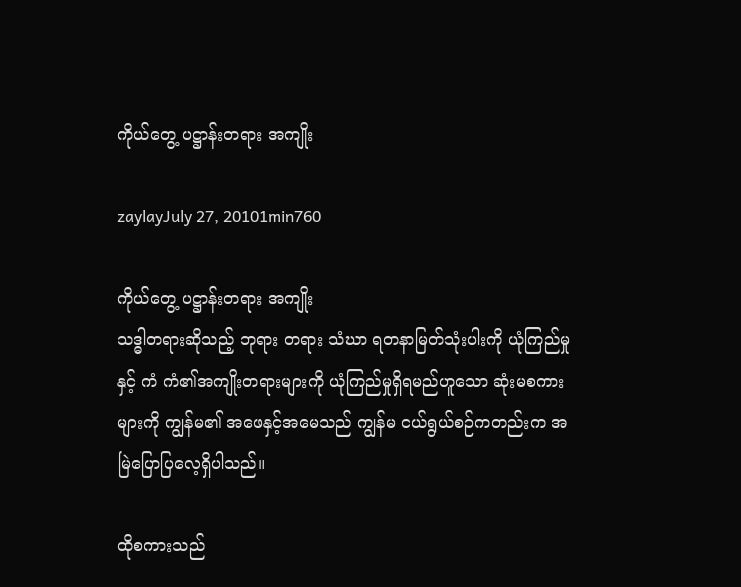ကိုယ်တွေ့ ပဋ္ဌာန်းတရား အကျိုး

zaylayJuly 27, 20101min760

ကိုယ်တွေ့ ပဋ္ဌာန်းတရား အကျိုး
သဒ္ဓါတရားဆိုသည့် ဘုရား တရား သံဃာ ရတနာမြတ်သုံးပါးကို ယုံကြည်မှုနှင့် ကံ ကံ၏အကျိုးတရားများကို ယုံကြည်မှုရှိရမည်ဟူသော ဆုံးမစကားများကို ကျွန်မ၏ အဖေနှင့်အမေသည် ကျွန်မ ငယ်ရွယ်စဉ်ကတည်းက အမြဲပြောပြလေ့ရှိပါသည်။

ထိုစကားသည်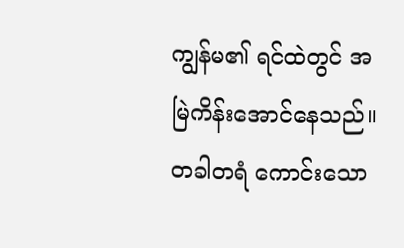ကျွန်မ၏ ရင်ထဲတွင် အမြဲကိန်းအောင်နေသည်။ တခါတရံ ကောင်းသော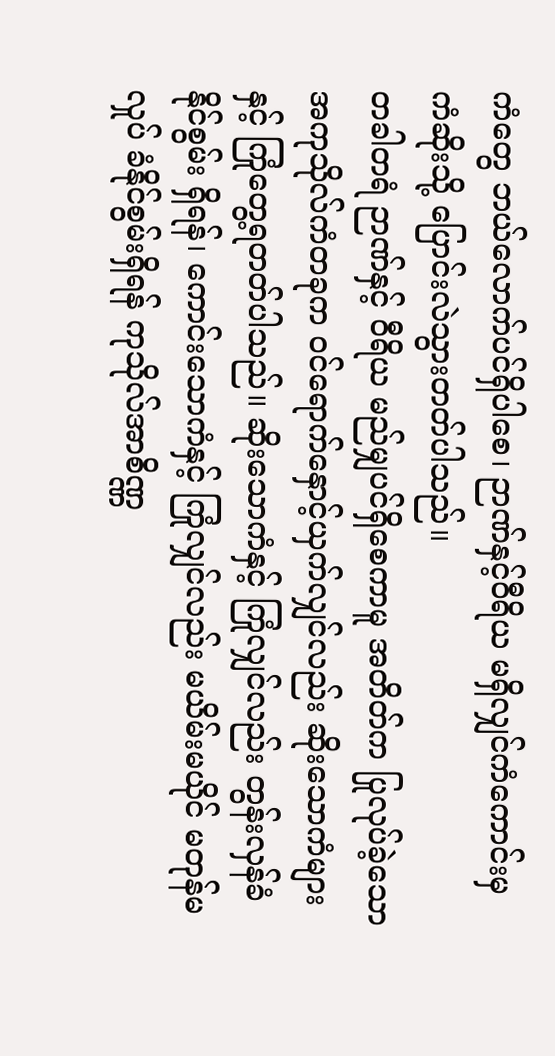ကံတွေ ဘယ်လောက်ပင်ရှိပါစေ၊ ဉာဏ်နှင့်ဝီရိယ မရှိလျှင်ကံကောင်းမှ ကံဆိုးသို့ ပြောင်းလဲသွားတတ်ပါသည်။
တခါတရံ ဉာဏ်နှင့် ဝီရိယ မည်မျှပင်ရှိစေကာမူ အတိတ်က ပြုလုပ်ခဲ့သော အကုသိုလ်ကံတခုက ဝင်ရောက်နှောင့်ယှက်လျှင်လည်း ဆိုးသောကံများနှင့် ကြုံတွေ့ရတတ်ပါသည်။ ဆိုးသောကံနှင့် ကြုံလျှင်လည်း တွန်းလှန်ခံနိုင်စွမ်း ရှိရန်၊ ကောင်းသောကံနှင့် ကြုံလျှင်လည်း မယိမ်းမယိုင် မတုန်မလှုပ် ခံနိုင်စွမ်းရှိရန် ကုသိုလ်အာစိဏ္ဏ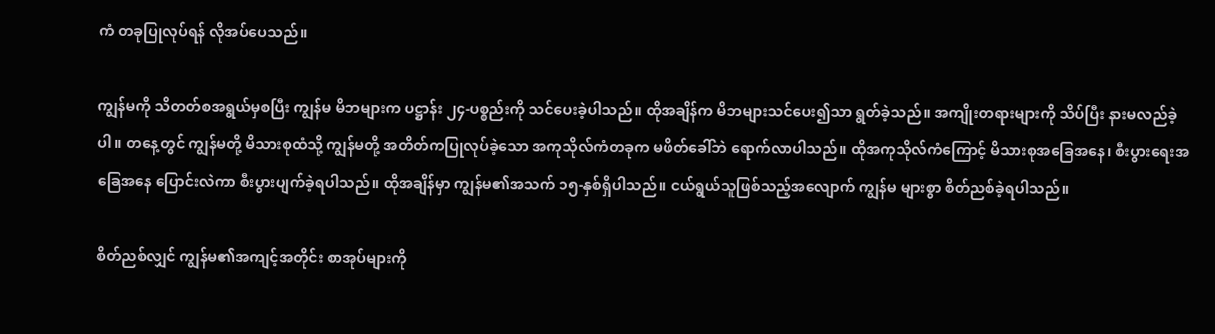ကံ တခုပြုလုပ်ရန် လိုအပ်ပေသည်။

ကျွန်မကို သိတတ်စအရွယ်မှစပြီး ကျွန်မ မိဘများက ပဋ္ဌာန်း ၂၄-ပစ္စည်းကို သင်ပေးခဲ့ပါသည်။ ထိုအချိန်က မိဘများသင်ပေး၍သာ ရွတ်ခဲ့သည်။ အကျိုးတရားများကို သိပ်ပြီး နားမလည်ခဲ့ပါ။ တနေ့တွင် ကျွန်မတို့ မိသားစုထံသို့ ကျွန်မတို့ အတိတ်ကပြုလုပ်ခဲ့သော အကုသိုလ်ကံတခုက မဖိတ်ခေါ်ဘဲ ရောက်လာပါသည်။ ထိုအကုသိုလ်ကံကြောင့် မိသားစုအခြေအနေ၊ စီးပွားရေးအခြေအနေ ပြောင်းလဲကာ စီးပွားပျက်ခဲ့ရပါသည်။ ထိုအချိန်မှာ ကျွန်မ၏အသက် ၁၅-နှစ်ရှိပါသည်။ ငယ်ရွယ်သူဖြစ်သည့်အလျောက် ကျွန်မ များစွာ စိတ်ညစ်ခဲ့ရပါသည်။

စိတ်ညစ်လျှင် ကျွန်မ၏အကျင့်အတိုင်း စာအုပ်များကို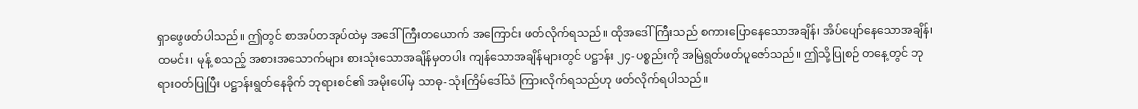ရှာဖွေဖတ်ပါသည်။ ဤတွင် စာအပ်တအုပ်ထဲမှ အဒေါ်ကြီးတယောက် အကြောင်း ဖတ်လိုက်ရသည်။ ထိုအဒေါ်ကြီးသည် စကားပြောနေသောအချိန်၊ အိပ်ပျော်နေသောအချိန်၊ ထမင်း၊ မုန့် စသည့် အစားအသောက်များ စားသုံးသောအချိန်မှတပါး ကျန်သောအချိန်များတွင် ပဋ္ဌာန်း ၂၄-ပစ္စည်းကို အမြဲရွတ်ဖတ်ပူဇော်သည်။ ဤသို့ပြုစဉ် တနေ့တွင် ဘုရားဝတ်ပြုပြီး ပဋ္ဌာန်းရွတ်နေခိုက် ဘုရားစင်၏ အမိုးပေါ်မှ သာဓု-သုံးကြိမ်ဒေါ်သံ ကြားလိုက်ရသည်ဟု ဖတ်လိုက်ရပါသည်။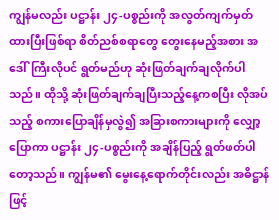ကျွန်မလည်း ပဋ္ဌာန်း ၂၄-ပစ္စည်းကို အလွတ်ကျက်မှတ်ထားပြီးဖြစ်ရာ စိတ်ညစ်စရာတွေ တွေးနေမည့်အစား အဒေါ်ကြီးလိုပင် ရွတ်မည်ဟု ဆုံးဖြတ်ချက်ချလိုက်ပါသည်။ ထိုသို့ ဆုံးဖြတ်ချက်ချပြီးသည့်နေ့ကစပြီး လိုအပ်သည့် စကားပြောချိန်မှလွဲ၍ အခြားစကားများကို လျှော့ပြောကာ ပဋ္ဌာန်း ၂၄-ပစ္စည်းကို အချိန်ပြည့် ရွတ်ဖတ်ပါတော့သည်။ ကျွန်မ၏ မွေးနေ့ရောက်တိုင်းလည်း အဓိဋ္ဌာန်ဖြင့်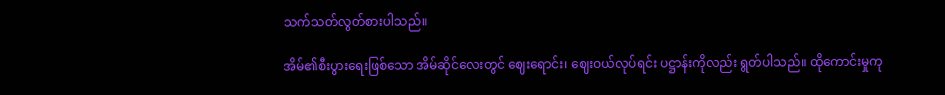သက်သတ်လွတ်စားပါသည်။

အိမ်၏စီးပွားရေးဖြစ်သော အိမ်ဆိုင်လေးတွင် ဈေးရောင်း၊ ဈေးဝယ်လုပ်ရင်း ပဋ္ဌာန်းကိုလည်း ရွတ်ပါသည်။ ထိုကောင်းမှုကု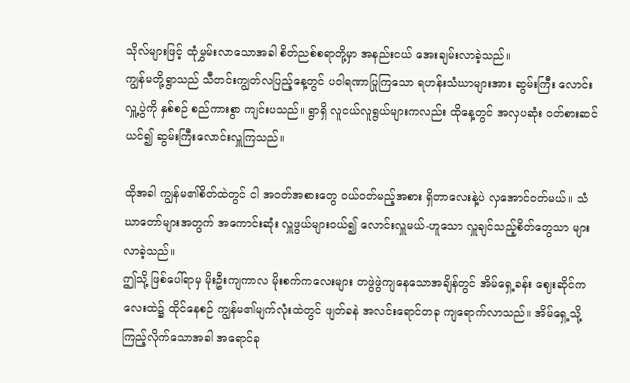သိုလ်များဖြင့် ထုံမွှမ်းလာသောအခါ စိတ်ညစ်စရာတို့မှာ အနည်းငယ် အေးချမ်းလာခဲ့သည်။
ကျွန်မတို့ရွာသည် သီတင်းကျွတ်လပြည့်နေ့တွင် ပဝါရဏာပြုကြသော ရဟန်းသံဃာများအား ဆွမ်းကြီး လောင်းလှူ့ပွဲကို နှစ်စဉ် စည်ကားစွာ ကျင်းပသည်။ ရွာရှိ လူငယ်လူရွယ်များကလည်း ထိုနေ့တွင် အလှပဆုံး ဝတ်စားဆင်ယင်၍ ဆွမ်းကြီးလောင်းလှူကြသည်။

ထိုအခါ ကျွန်မ၏စိတ်ထဲတွင် ငါ အဝတ်အစားတွေ ဝယ်ဝတ်မည့်အစား ရှိတာလေးနဲ့ပဲ လှအောင်ဝတ်မယ်။ သံဃာတော်များအတွက် အကောင်းဆုံး လှူဖွယ်များဝယ်၍ လောင်းလှူမယ်-ဟူသော လှူချင်သည့်စိတ်တွေသာ များလာခဲ့သည်။
ဤသို့ ဖြစ်ပေါ်ရာမှ မိုးဦးကျကာလ မိုးစက်ကလေးများ တဖွဲဖွဲကျနေသောအချိန်တွင် အိမ်ရှေ့ခန်း ဈေးဆိုင်ကလေးထဲ၌ ထိုင်နေစဉ် ကျွန်မ၏မျက်လုံးထဲတွင် ဖျတ်ခနဲ အလင်းရောင်တခု ကျရောက်လာသည်။ အိမ်ရှေ့သို့ ကြည့်လိုက်သောအခါ အရောင်ခု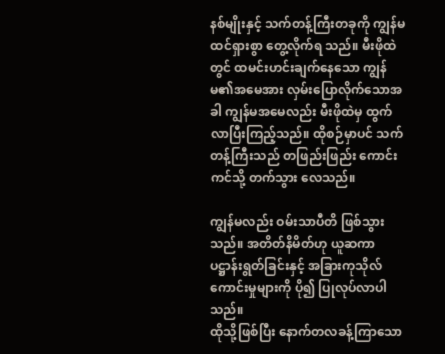နစ်မျိုးနှင့် သက်တန့်ကြီးတခုကို ကျွန်မ ထင်ရှားစွာ တွေ့လိုက်ရ သည်။ မီးဖိုထဲတွင် ထမင်းဟင်းချက်နေသော ကျွန်မ၏အမေအား လှမ်းပြောလိုက်သောအခါ ကျွန်မအမေလည်း မီးဖိုထဲမှ ထွက်လာပြီးကြည့်သည်။ ထိုစဉ်မှာပင် သက်တန့်ကြီးသည် တဖြည်းဖြည်း ကောင်းကင်သို့ တက်သွား လေသည်။

ကျွန်မလည်း ဝမ်းသာပီတိ ဖြစ်သွားသည်။ အတိတ်နိမိတ်ဟု ယူဆကာ ပဋ္ဌာန်းရွတ်ခြင်းနှင့် အခြားကုသိုလ် ကောင်းမှုများကို ပို၍ ပြုလုပ်လာပါသည်။
ထိုသို့ဖြစ်ပြီး နောက်တလခန့်ကြာသော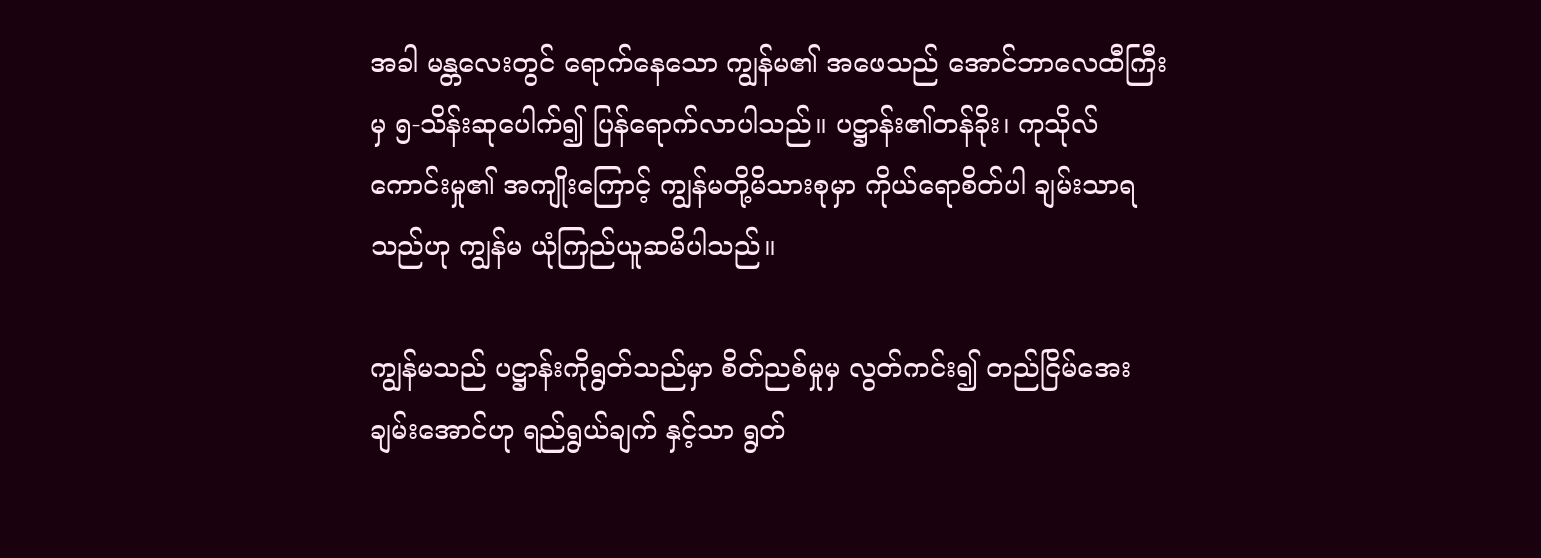အခါ မန္တလေးတွင် ရောက်နေသော ကျွန်မ၏ အဖေသည် အောင်ဘာလေထီကြီးမှ ၅-သိန်းဆုပေါက်၍ ပြန်ရောက်လာပါသည်။ ပဋ္ဌာန်း၏တန်ခိုး၊ ကုသိုလ်ကောင်းမှု၏ အကျိုးကြောင့် ကျွန်မတို့မိသားစုမှာ ကိုယ်ရောစိတ်ပါ ချမ်းသာရသည်ဟု ကျွန်မ ယုံကြည်ယူဆမိပါသည်။

ကျွန်မသည် ပဋ္ဌာန်းကိုရွတ်သည်မှာ စိတ်ညစ်မှုမှ လွတ်ကင်း၍ တည်ငြိမ်အေးချမ်းအောင်ဟု ရည်ရွယ်ချက် နှင့်သာ ရွတ်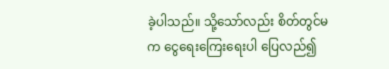ခဲ့ပါသည်။ သို့သော်လည်း စိတ်တွင်မက ငွေရေးကြေးရေးပါ ပြေလည်၍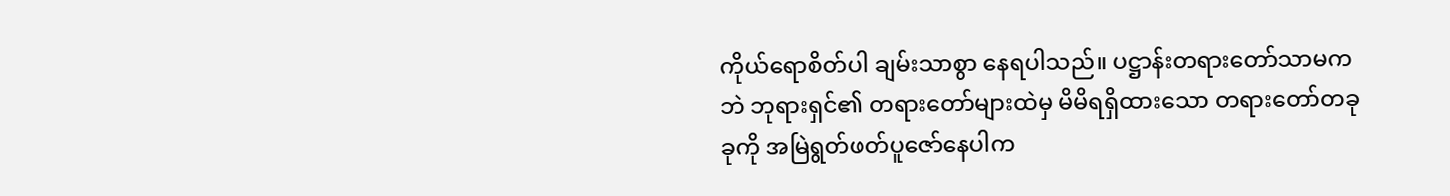ကိုယ်ရောစိတ်ပါ ချမ်းသာစွာ နေရပါသည်။ ပဋ္ဌာန်းတရားတော်သာမကဘဲ ဘုရားရှင်၏ တရားတော်များထဲမှ မိမိရရှိထားသော တရားတော်တခုခုကို အမြဲရွတ်ဖတ်ပူဇော်နေပါက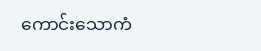ကောင်းသောကံ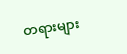တရားများ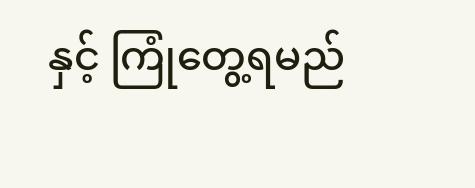နှင့် ကြုံတွေ့ရမည်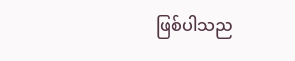ဖြစ်ပါသည